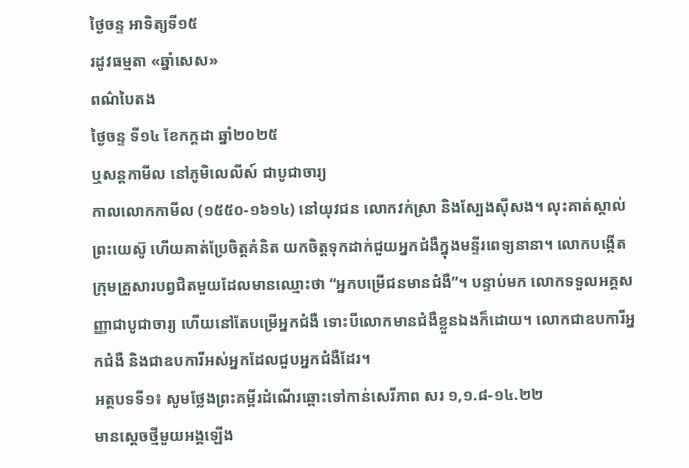ថ្ងៃចន្ទ អាទិត្យទី១៥
រដូវធម្មតា «ឆ្នាំសេស»
ពណ៌បៃតង
ថ្ងៃចន្ទ ទី១៤ ខែកក្ដដា ឆ្នាំ២០២៥
ឬសន្ដកាមីល នៅភូមិលេលីស៍ ជាបូជាចារ្យ
កាលលោកកាមីល (១៥៥០-១៦១៤) នៅយុវជន លោកវក់ស្រា និងស្បែងស៊ីសង។ លុះគាត់ស្គាល់ព្រះយេស៊ូ ហើយគាត់ប្រែចិត្តគំនិត យកចិត្តទុកដាក់ជួយអ្នកជំងឺក្នុងមន្ទីរពេទ្យនានា។ លោកបង្កើតក្រុមគ្រួសារបព្វជិតមួយដែលមានឈ្មោះថា “អ្នកបម្រើជនមានជំងឺ”។ បន្ទាប់មក លោកទទួលអគ្គសញ្ញាជាបូជាចារ្យ ហើយនៅតែបម្រើអ្នកជំងឺ ទោះបីលោកមានជំងឺខ្លួនឯងក៏ដោយ។ លោកជាឧបការីអ្នកជំងឺ និងជាឧបការីអស់អ្នកដែលជួបអ្នកជំងឺដែរ។
អត្ថបទទី១៖ សូមថ្លែងព្រះគម្ពីរដំណើរឆ្ពោះទៅកាន់សេរីភាព សរ ១,១.៨-១៤.២២
មានស្តេចថ្មីមួយអង្គឡើង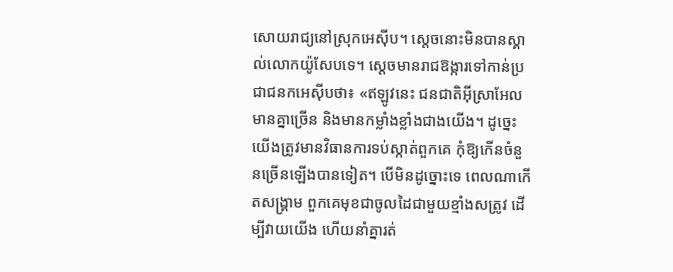សោយរាជ្យនៅស្រុកអេស៊ីប។ ស្តេចនោះមិនបានស្គាល់លោកយ៉ូសែបទេ។ ស្តេចមានរាជឱង្ការទៅកាន់ប្រជាជនកអេស៊ីបថា៖ «ឥឡូវនេះ ជនជាតិអ៊ីស្រាអែលមានគ្នាច្រើន និងមានកម្លាំងខ្លាំងជាងយើង។ ដូច្នេះ យើងត្រូវមានវិធានការទប់ស្កាត់ពួកគេ កុំឱ្យកើនចំនួនច្រើនឡើងបានទៀត។ បើមិនដូច្នោះទេ ពេលណាកើតសង្គ្រាម ពួកគេមុខជាចូលដៃជាមួយខ្មាំងសត្រូវ ដើម្បីវាយយើង ហើយនាំគ្នារត់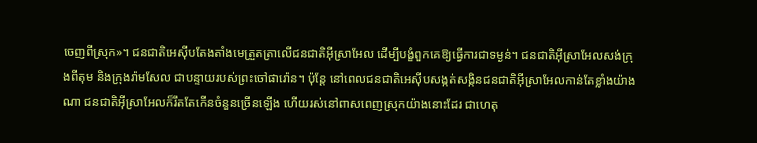ចេញពីស្រុក»។ ជនជាតិអេស៊ីបតែងតាំងមេត្រួតត្រាលើជនជាតិអ៊ីស្រាអែល ដើម្បីបង្ខំពួកគេឱ្យធ្វើការជាទម្ងន់។ ជនជាតិអ៊ីស្រាអែលសង់ក្រុងពីតុម និងក្រុងរ៉ាមសែល ជាបន្ទាយរបស់ព្រះចៅផារ៉ោន។ ប៉ុន្តែ នៅពេលជនជាតិអេស៊ីបសង្កត់សង្កិនជនជាតិអ៊ីស្រាអែលកាន់តែខ្លាំងយ៉ាងណា ជនជាតិអ៊ីស្រាអែលក៏រឹតតែកើនចំនួនច្រើនឡើង ហើយរស់នៅពាសពេញស្រុកយ៉ាងនោះដែរ ជាហេតុ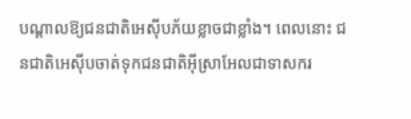បណ្តាលឱ្យជនជាតិអេស៊ីបភ័យខ្លាចជាខ្លាំង។ ពេលនោះ ជនជាតិអេស៊ីបចាត់ទុកជនជាតិអ៊ីស្រាអែលជាទាសករ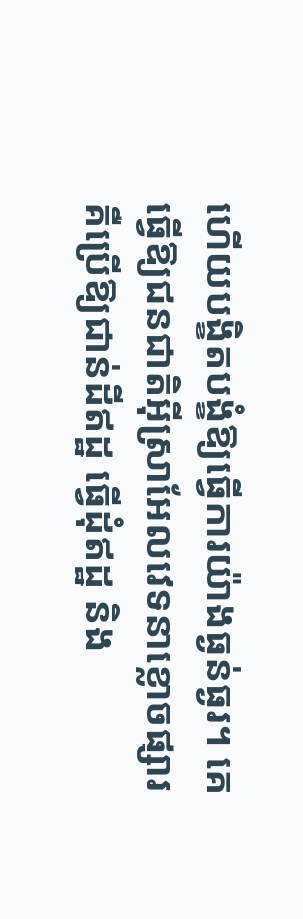ហើយបង្ខិតបង្ខំឱ្យធ្វើការយ៉ាងធ្ងន់ធ្ងរ។ គេធ្វើឱ្យជនជាតិអ៊ីស្រាអែលវេទនាខ្លោចផ្សារ គឺប្រើឱ្យជាន់ដីឥដ្ឋ ធ្វើដុំឥដ្ឋ និង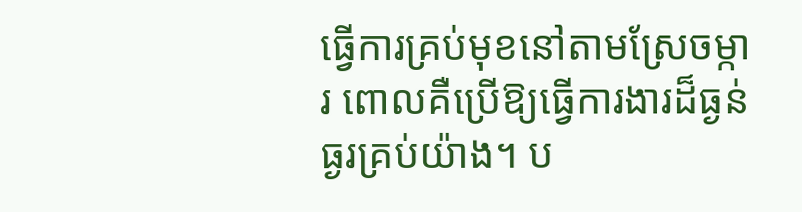ធ្វើការគ្រប់មុខនៅតាមស្រែចម្ការ ពោលគឺប្រើឱ្យធ្វើការងារដ៏ធ្ងន់ធ្ងរគ្រប់យ៉ាង។ ប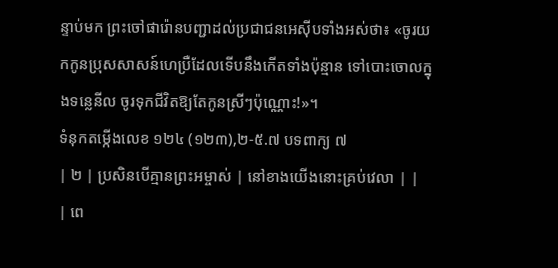ន្ទាប់មក ព្រះចៅផារ៉ោនបញ្ជាដល់ប្រជាជនអេស៊ីបទាំងអស់ថា៖ «ចូរយកកូនប្រុសសាសន៍ហេប្រឺដែលទើបនឹងកើតទាំងប៉ុន្មាន ទៅបោះចោលក្នុងទន្លេនីល ចូរទុកជីវិតឱ្យតែកូនស្រីៗប៉ុណ្ណោះ!»។
ទំនុកតម្កើងលេខ ១២៤ (១២៣),២-៥.៧ បទពាក្យ ៧
| ២ | ប្រសិនបើគ្មានព្រះអម្ចាស់ | នៅខាងយើងនោះគ្រប់វេលា | |
| ពេ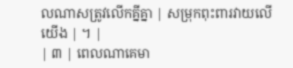លណាសត្រូវលើកគ្នីគ្នា | សម្រុកពុះពារវាយលើយើង | ។ |
| ៣ | ពេលណាគេមា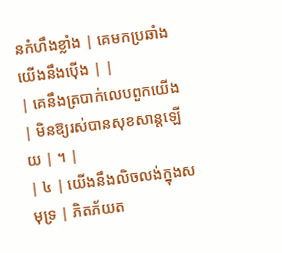នកំហឹងខ្លាំង | គេមកប្រឆាំងយើងនឹងប៉ើង | |
| គេនឹងត្របាក់លេបពួកយើង | មិនឱ្យរស់បានសុខសាន្តឡើយ | ។ |
| ៤ | យើងនឹងលិចលង់ក្នុងសមុទ្រ | ភិតភ័យត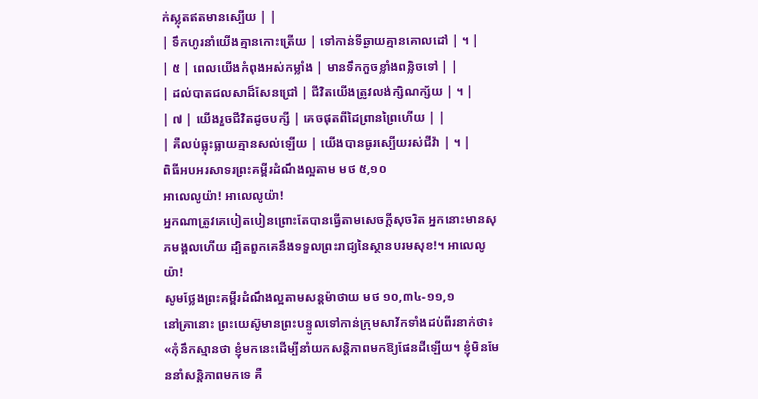ក់ស្លុតឥតមានស្បើយ | |
| ទឹកហូរនាំយើងគ្មានកោះត្រើយ | ទៅកាន់ទីឆ្ងាយគ្មានគោលដៅ | ។ |
| ៥ | ពេលយើងកំពុងអស់កម្លាំង | មានទឹកកួចខ្លាំងពន្លិចទៅ | |
| ដល់បាតជលសាដ៏សែនជ្រៅ | ជីវិតយើងត្រូវលង់ក្សិណក្ស័យ | ។ |
| ៧ | យើងរួចជីវិតដូចបក្សី | គេចផុតពីដៃព្រានព្រៃហើយ | |
| គឺលប់ធ្លុះធ្លាយគ្មានសល់ឡើយ | យើងបានធូរស្បើយរស់ជីវ៉ា | ។ |
ពិធីអបអរសាទរព្រះគម្ពីរដំណឹងល្អតាម មថ ៥,១០
អាលេលូយ៉ា! អាលេលូយ៉ា!
អ្នកណាត្រូវគេបៀតបៀនព្រោះតែបានធ្វើតាមសេចក្តីសុចរិត អ្នកនោះមានសុភមង្គលហើយ ដ្បិតពួកគេនឹងទទួលព្រះរាជ្យនៃស្ថានបរមសុខ!។ អាលេលូយ៉ា!
សូមថ្លែងព្រះគម្ពីរដំណឹងល្អតាមសន្តម៉ាថាយ មថ ១០,៣៤-១១,១
នៅគ្រានោះ ព្រះយេស៊ូមានព្រះបន្ទូលទៅកាន់ក្រុមសាវ័កទាំងដប់ពីរនាក់ថា៖ «កុំនឹកស្មានថា ខ្ញុំមកនេះដើម្បីនាំយកសន្តិភាពមកឱ្យផែនដីឡើយ។ ខ្ញុំមិនមែននាំសន្តិភាពមកទេ គឺ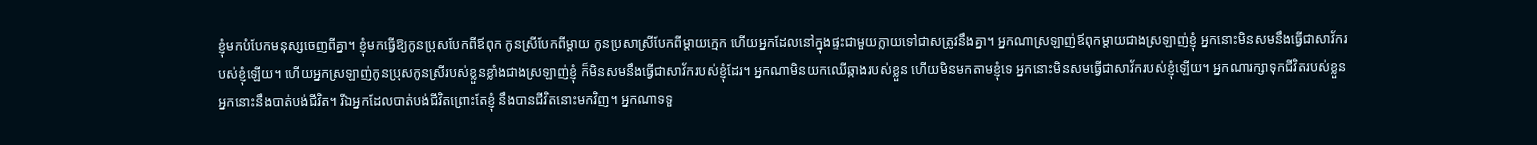ខ្ញុំមកបំបែកមនុស្សចេញពីគ្នា។ ខ្ញុំមកធ្វើឱ្យកូនប្រុសបែកពីឪពុក កូនស្រីបែកពីម្តាយ កូនប្រសាស្រីបែកពីម្តាយក្មេក ហើយអ្នកដែលនៅក្នុងផ្ទះជាមួយក្លាយទៅជាសត្រូវនឹងគ្នា។ អ្នកណាស្រឡាញ់ឪពុកម្តាយជាងស្រឡាញ់ខ្ញុំ អ្នកនោះមិនសមនឹងធ្វើជាសាវ័ករបស់ខ្ញុំឡើយ។ ហើយអ្នកស្រឡាញ់កូនប្រុសកូនស្រីរបស់ខ្លួនខ្លាំងជាងស្រឡាញ់ខ្ញុំ ក៏មិនសមនឹងធ្វើជាសាវ័ករបស់ខ្ញុំដែរ។ អ្នកណាមិនយកឈើឆ្កាងរបស់ខ្លួន ហើយមិនមកតាមខ្ញុំទេ អ្នកនោះមិនសមធ្វើជាសាវ័ករបស់ខ្ញុំឡើយ។ អ្នកណារក្សាទុកជីវិតរបស់ខ្លួន អ្នកនោះនឹងបាត់បង់ជីវិត។ រីឯអ្នកដែលបាត់បង់ជីវិតព្រោះតែខ្ញុំ នឹងបានជីវិតនោះមកវិញ។ អ្នកណាទទួ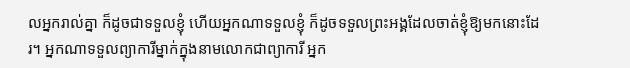លអ្នករាល់គ្នា ក៏ដូចជាទទួលខ្ញុំ ហើយអ្នកណាទទួលខ្ញុំ ក៏ដូចទទួលព្រះអង្គដែលចាត់ខ្ញុំឱ្យមកនោះដែរ។ អ្នកណាទទួលព្យាការីម្នាក់ក្នុងនាមលោកជាព្យាការី អ្នក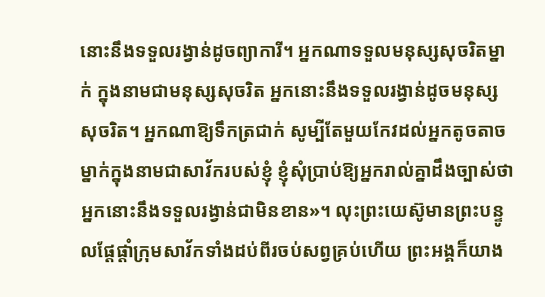នោះនឹងទទួលរង្វាន់ដូចព្យាការី។ អ្នកណាទទួលមនុស្សសុចរិតម្នាក់ ក្នុងនាមជាមនុស្សសុចរិត អ្នកនោះនឹងទទួលរង្វាន់ដូចមនុស្សសុចរិត។ អ្នកណាឱ្យទឹកត្រជាក់ សូម្បីតែមួយកែវដល់អ្នកតូចតាចម្នាក់ក្នុងនាមជាសាវ័ករបស់ខ្ញុំ ខ្ញុំសុំប្រាប់ឱ្យអ្នករាល់គ្នាដឹងច្បាស់ថា អ្នកនោះនឹងទទួលរង្វាន់ជាមិនខាន»។ លុះព្រះយេស៊ូមានព្រះបន្ទូលផ្តែផ្តាំក្រុមសាវ័កទាំងដប់ពីរចប់សព្វគ្រប់ហើយ ព្រះអង្គក៏យាង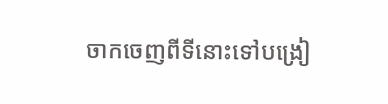ចាកចេញពីទីនោះទៅបង្រៀ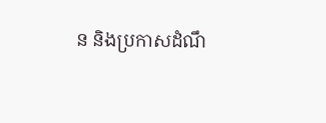ន និងប្រកាសដំណឹ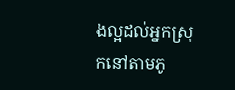ងល្អដល់អ្នកស្រុកនៅតាមភូ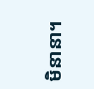មិនានា។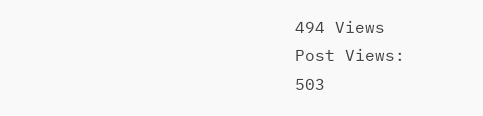494 Views
Post Views:
503